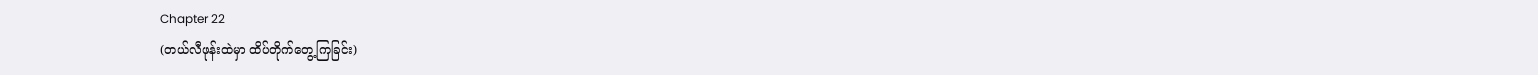Chapter 22
(တယ်လီဖုန်းထဲမှာ ထိပ်တိုက်တွေ့ကြခြင်း)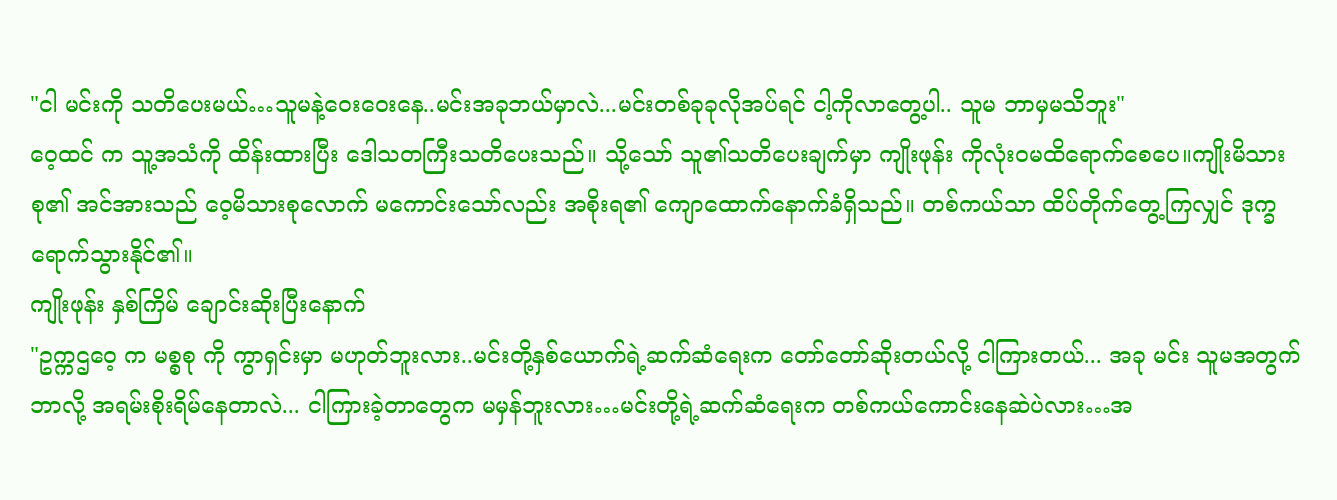"ငါ မင်းကို သတိပေးမယ်…သူမနဲ့ဝေးဝေးနေ..မင်းအခုဘယ်မှာလဲ...မင်းတစ်ခုခုလိုအပ်ရင် ငါ့ကိုလာတွေ့ပါ.. သူမ ဘာမှမသိဘူး"
ဝေ့ထင် က သူ့အသံကို ထိန်းထားပြီး ဒေါသတကြီးသတိပေးသည်။ သို့သော် သူ၏သတိပေးချက်မှာ ကျိုးဖုန်း ကိုလုံးဝမထိရောက်စေပေ။ကျိုးမိသားစု၏ အင်အားသည် ဝေ့မိသားစုလောက် မကောင်းသော်လည်း အစိုးရ၏ ကျောထောက်နောက်ခံရှိသည်။ တစ်ကယ်သာ ထိပ်တိုက်တွေ့ကြလျှင် ဒုက္ခရောက်သွားနိုင်၏။
ကျိုးဖုန်း နှစ်ကြိမ် ချောင်းဆိုးပြီးနောက်
"ဥက္ကဌဝေ့ က မစ္စစု ကို ကွာရှင်းမှာ မဟုတ်ဘူးလား..မင်းတို့နှစ်ယောက်ရဲ့ဆက်ဆံရေးက တော်တော်ဆိုးတယ်လို့ ငါကြားတယ်... အခု မင်း သူမအတွက် ဘာလို့ အရမ်းစိုးရိမ်နေတာလဲ... ငါကြားခဲ့တာတွေက မမှန်ဘူးလား…မင်းတို့ရဲ့ဆက်ဆံရေးက တစ်ကယ်ကောင်းနေဆဲပဲလား…အ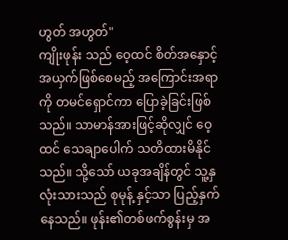ဟွတ် အဟွတ်"
ကျိုးဖုန်း သည် ဝေ့ထင် စိတ်အနှောင့်အယှက်ဖြစ်စေမည့် အကြောင်းအရာကို တမင်ရှောင်ကာ ပြောခဲ့ခြင်းဖြစ်သည်။ သာမာန်အားဖြင့်ဆိုလျှင် ဝေ့ထင် သေချာပေါက် သတိထားမိနိုင်သည်။ သို့သော် ယခုအချိန်တွင် သူ့နှလုံးသားသည် စုမုန့် နှင့်သာ ပြည့်နှက်နေသည်။ ဖုန်း၏တစ်ဖက်စွန်းမှ အ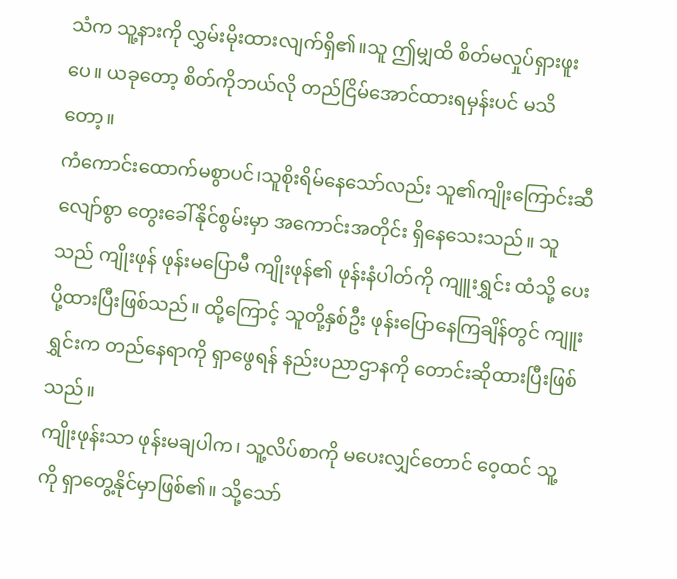သံက သူ့နားကို လွှမ်းမိုးထားလျက်ရှိ၏။သူ ဤမျှထိ စိတ်မလှုပ်ရှားဖူးပေ။ ယခုတော့ စိတ်ကိုဘယ်လို တည်ငြိမ်အောင်ထားရမှန်းပင် မသိတော့။
ကံကောင်းထောက်မစွာပင်၊သူစိုးရိမ်နေသော်လည်း သူ၏ကျိုးကြောင်းဆီလျော်စွာ တွေးခေါ်နိုင်စွမ်းမှာ အကောင်းအတိုင်း ရှိနေသေးသည်။ သူသည် ကျိုးဖုန် ဖုန်းမပြောမီ ကျိုးဖုန်၏ ဖုန်းနံပါတ်ကို ကျူးရွှင်း ထံသို့ ပေးပို့ထားပြီးဖြစ်သည်။ ထို့ကြောင့် သူတို့နှစ်ဦး ဖုန်းပြောနေကြချိန်တွင် ကျူးရွှင်းက တည်နေရာကို ရှာဖွေရန် နည်းပညာဌာနကို တောင်းဆိုထားပြီးဖြစ်သည်။
ကျိုးဖုန်းသာ ဖုန်းမချပါက၊ သူ့လိပ်စာကို မပေးလျှင်တောင် ဝေ့ထင် သူ့ကို ရှာတွေ့နိုင်မှာဖြစ်၏။ သို့သော်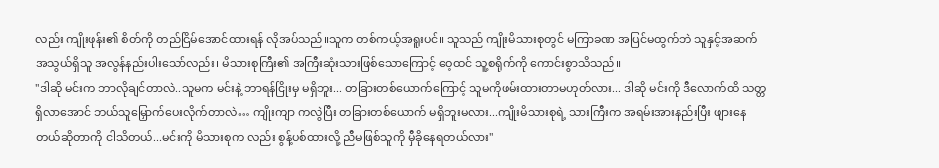လည်း ကျိုးဖုန်း၏ စိတ်ကို တည်ငြိမ်အောင်ထားရန် လိုအပ်သည်။သူက တစ်ကယ့်အရူးပင်။ သူသည် ကျိုးမိသားစုတွင် မကြာခဏ အပြင်မထွက်ဘဲ သူနှင့်အဆက်အသွယ်ရှိသူ အလွန်နည်းပါးသော်လည်း၊ မိသားစုကြီး၏ အကြီးဆုံးသားဖြစ်သောကြောင့် ဝေ့ထင် သူ့စရိုက်ကို ကောင်းစွာသိသည်။
"ဒါဆို မင်းက ဘာလိုချင်တာလဲ..သူမက မင်းနဲ့ ဘာရန်ငြိုးမှ မရှိဘူး... တခြားတစ်ယောက်ကြောင့် သူမကိုဖမ်းထားတာမဟုတ်လား... ဒါဆို မင်းကို ဒီလောက်ထိ သတ္တရှိလာအောင် ဘယ်သူမြှောက်ပေးလိုက်တာလဲ… ကျိုးကျာ ကလွဲပြီး တခြားတစ်ယောက် မရှိဘူးမလား...ကျိုးမိသားစုရဲ့ သားကြီးက အရမ်းအားနည်းပြီး ဖျားနေတယ်ဆိုတာကို ငါသိတယ်...မင်းကို မိသားစုက လည်း စွန့်ပစ်ထားလို့ ညီမဖြစ်သူကို မှီခိုနေရတယ်လား"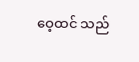ဝေ့ထင် သည်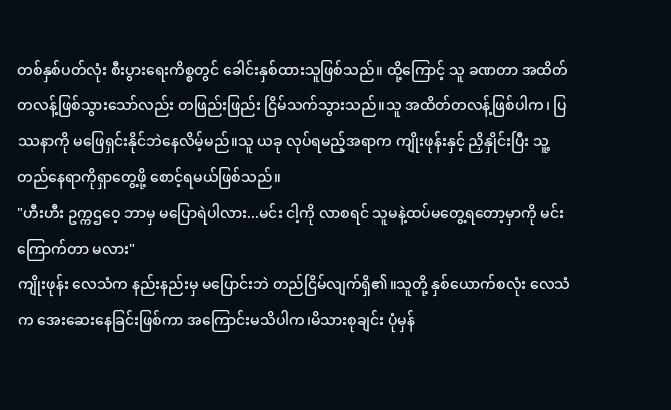တစ်နှစ်ပတ်လုံး စီးပွားရေးကိစ္စတွင် ခေါင်းနှစ်ထားသူဖြစ်သည်။ ထို့ကြောင့် သူ ခဏတာ အထိတ်တလန့်ဖြစ်သွားသော်လည်း တဖြည်းဖြည်း ငြိမ်သက်သွားသည်။သူ အထိတ်တလန့်ဖြစ်ပါက၊ ပြဿနာကို မဖြေရှင်းနိုင်ဘဲနေလိမ့်မည်။သူ ယခု လုပ်ရမည့်အရာက ကျိုးဖုန်းနှင့် ညှိနှိုင်းပြီး သူ့တည်နေရာကိုရှာတွေ့ဖို့ စောင့်ရမယ်ဖြစ်သည်။
"ဟီးဟီး ဥက္ကဌဝေ့ ဘာမှ မပြောရဲပါလား...မင်း ငါ့ကို လာစရင် သူမနဲ့ထပ်မတွေ့ရတော့မှာကို မင်းကြောက်တာ မလား"
ကျိုးဖုန်း လေသံက နည်းနည်းမှ မပြောင်းဘဲ တည်ငြိမ်လျက်ရှိ၏။သူတို့ နှစ်ယောက်စလုံး လေသံက အေးဆေးနေခြင်းဖြစ်ကာ အကြောင်းမသိပါက၊မိသားစုချင်း ပုံမှန်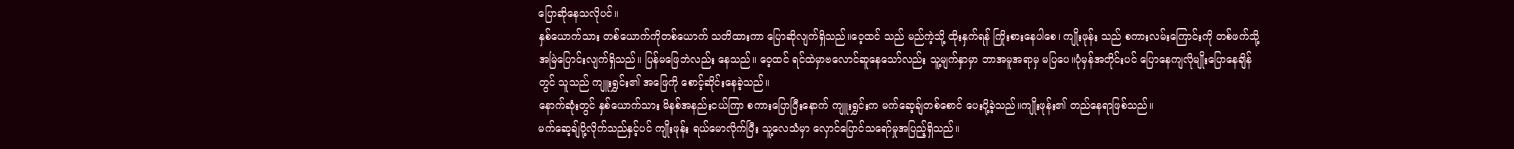ပြောဆိုနေသလိုပင်။
နှစ်ယောက်သား တစ်ယောက်ကိုတစ်ယောက် သတိထားကာ ပြောဆိုလျက်ရှိသည်။ဝေ့ထင် သည် မည်ကဲ့သို့ ထိုးနှက်ရန် ကြိုးစားနေပါစေ၊ ကျိုးဖုန်း သည် စကားလမ်းကြောင်းကို တစ်ဖက်သို့ အမြဲပြောင်းလျက်ရှိသည်။ ပြန်မဖြေဘဲလည်း နေသည်။ ဝေ့ထင် ရင်ထဲမှာဗလောင်ဆူနေသော်လည်း သူ့မျက်နှာမှာ ဘာအမူအရာမှ မပြပေ။ပုံမှန်အတိုင်းပင် ပြောနေကျလိုမျိုးပြောနေချိန်တွင် သူသည် ကျူးရွှင်း၏ အဖြေကို စောင့်ဆိုင်းနေခဲ့သည်။
နောက်ဆုံးတွင် နှစ်ယောက်သား မိနစ်အနည်းငယ်ကြာ စကားပြောပြီးနောက် ကျူးရွှင်းက မက်ဆေ့ချ်တစ်စောင် ပေးပို့ခဲ့သည်။ကျိုးဖုန်း၏ တည်နေရာဖြစ်သည်။
မက်ဆေ့ချ်ပို့လိုက်သည်နှင့်ပင် ကျိုးဖုန်း ရယ်မောလိုက်ပြီး သူ့လေသံမှာ လှောင်ပြောင်သရော်မှုအပြည့်ရှိသည်။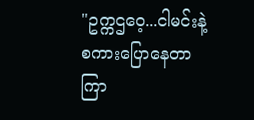"ဥက္ကဌဝေ့...ငါမင်းနဲ့စကားပြောနေတာကြာ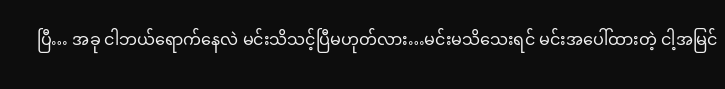ပြီ… အခု ငါဘယ်ရောက်နေလဲ မင်းသိသင့်ပြီမဟုတ်လား…မင်းမသိသေးရင် မင်းအပေါ်ထားတဲ့ ငါ့အမြင်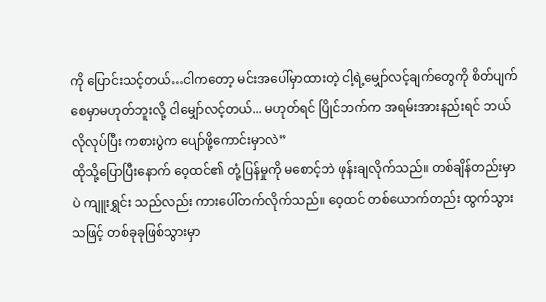ကို ပြောင်းသင့်တယ်…ငါကတော့ မင်းအပေါ်မှာထားတဲ့ ငါ့ရဲ့မျှော်လင့်ချက်တွေကို စိတ်ပျက်စေမှာမဟုတ်ဘူးလို့ ငါမျှော်လင့်တယ်... မဟုတ်ရင် ပြိုင်ဘက်က အရမ်းအားနည်းရင် ဘယ်လိုလုပ်ပြီး ကစားပွဲက ပျော်ဖို့ကောင်းမှာလဲ”
ထိုသို့ပြောပြီးနောက် ဝေ့ထင်၏ တုံ့ပြန်မှုကို မစောင့်ဘဲ ဖုန်းချလိုက်သည်။ တစ်ချိန်တည်းမှာပဲ ကျူးရွှင်း သည်လည်း ကားပေါ်တက်လိုက်သည်။ ဝေ့ထင် တစ်ယောက်တည်း ထွက်သွားသဖြင့် တစ်ခုခုဖြစ်သွားမှာ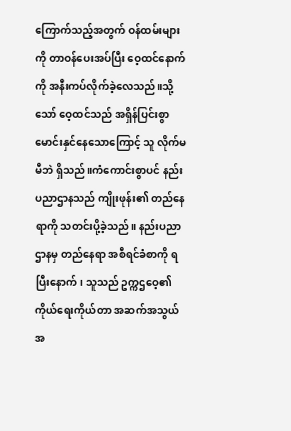ကြောက်သည့်အတွက် ဝန်ထမ်းများကို တာဝန်ပေးအပ်ပြီး ဝေ့ထင်နောက်ကို အနီးကပ်လိုက်ခဲ့လေသည်။သို့သော် ဝေ့ထင်သည် အရှိန်ပြင်းစွာ မောင်းနှင်နေသောကြောင့် သူ လိုက်မမီဘဲ ရှိသည်။ကံကောင်းစွာပင် နည်းပညာဌာနသည် ကျိုးဖုန်း၏ တည်နေရာကို သတင်းပို့ခဲ့သည်။ နည်းပညာဌာနမှ တည်နေရာ အစီရင်ခံစာကို ရပြီးနောက်၊ သူသည် ဥက္ကဌဝေ့၏
ကိုယ်ရေးကိုယ်တာ အဆက်အသွယ်အ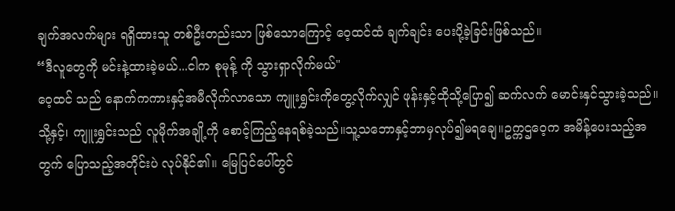ချက်အလက်များ ရရှိထားသူ တစ်ဦးတည်းသာ ဖြစ်သောကြောင့် ဝေ့ထင်ထံ ချက်ချင်း ပေးပို့ခဲ့ခြင်းဖြစ်သည်။
“ဒီလူတွေကို မင်းနဲ့ထားခဲ့မယ်...ငါက စုမုန့် ကို သွားရှာလိုက်မယ်"
ဝေ့ထင် သည် နောက်ကကားနှင့်အမီလိုက်လာသော ကျူးရွှင်းကိုတွေ့လိုက်လျှင် ဖုန်းနှင့်ထိုသို့ပြော၍ ဆက်လက် မောင်းနှင်သွားခဲ့သည်။သို့နှင့်၊ ကျူးရွှင်းသည် လူမိုက်အချို့ကို စောင့်ကြည့်နေရစ်ခဲ့သည်။သူ့သဘောနှင့်ဘာမှလုပ်၍မရချေ။ဥက္ကဌဝေ့က အမိန့်ပေးသည့်အတွက် ပြောသည့်အတိုင်းပဲ လုပ်နိုင်၏။ မြေပြင်ပေါ်တွင်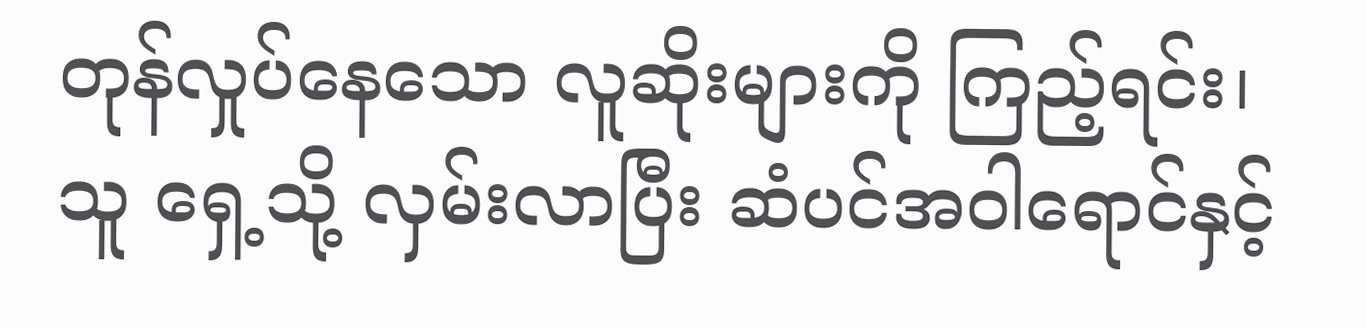တုန်လှုပ်နေသော လူဆိုးများကို ကြည့်ရင်း၊သူ ရှေ့သို့ လှမ်းလာပြီး ဆံပင်အဝါရောင်နှင့်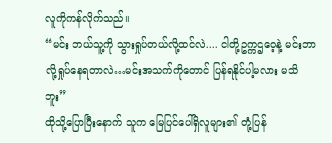လူကိုကန်လိုက်သည်။
“မင်း ဘယ်သူ့ကို သွားရှုပ်တယ်လို့ထင်လဲ.... ငါတို့ဥက္ကဌဝေ့နဲ့ မင်းဘာလို့ရှုပ်နေရတာလဲ…မင်းအသက်ကိုတောင် ပြန်ရနိုင်ပါ့မလား မသိဘူး”
ထိုသို့ပြောပြီးနောက် သူက မြေပြင်ပေါ်ရှိလူများ၏ တုံ့ပြန်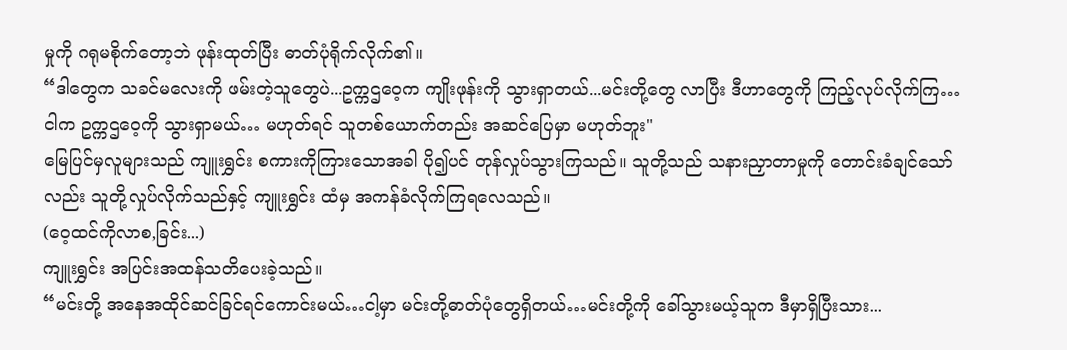မှုကို ဂရုမစိုက်တော့ဘဲ ဖုန်းထုတ်ပြီး ဓာတ်ပုံရိုက်လိုက်၏။
“ဒါတွေက သခင်မလေးကို ဖမ်းတဲ့သူတွေပဲ...ဥက္ကဌဝေ့က ကျိုးဖုန်းကို သွားရှာတယ်...မင်းတို့တွေ လာပြီး ဒီဟာတွေကို ကြည့်လုပ်လိုက်ကြ…ငါက ဥက္ကဌဝေ့ကို သွားရှာမယ်… မဟုတ်ရင် သူတစ်ယောက်တည်း အဆင်ပြေမှာ မဟုတ်ဘူး"
မြေပြင်မှလူများသည် ကျူးရွှင်း စကားကိုကြားသောအခါ ပို၍ပင် တုန်လှုပ်သွားကြသည်။ သူတို့သည် သနားညှာတာမှုကို တောင်းခံချင်သော်လည်း သူတို့လှုပ်လိုက်သည်နှင့် ကျူးရွှင်း ထံမှ အကန်ခံလိုက်ကြရလေသည်။
(ဝေ့ထင်ကိုလာစ,ခြင်း...)
ကျူးရွှင်း အပြင်းအထန်သတိပေးခဲ့သည်။
“မင်းတို့ အနေအထိုင်ဆင်ခြင်ရင်ကောင်းမယ်…ငါ့မှာ မင်းတို့ဓာတ်ပုံတွေရှိတယ်…မင်းတို့ကို ခေါ်သွားမယ့်သူက ဒီမှာရှိပြီးသား...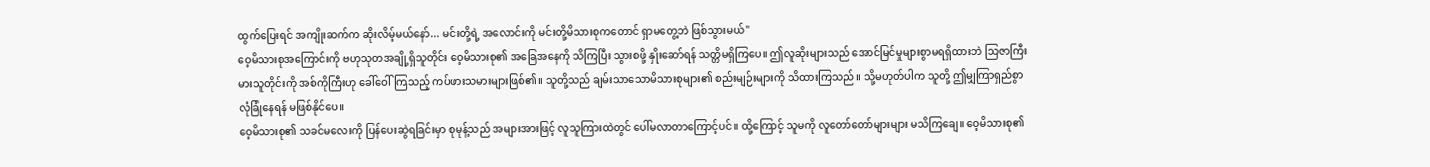ထွက်ပြေးရင် အကျိုးဆက်က ဆိုးလိမ့်မယ်နော်... မင်းတို့ရဲ့ အလောင်းကို မင်းတို့မိသားစုကတောင် ရှာမတွေ့ဘဲ ဖြစ်သွားမယ်"
ဝေ့မိသားစုအကြောင်းကို ဗဟုသုတအချို့ရှိသူတိုင်း ဝေ့မိသားစု၏ အခြေအနေကို သိကြပြီး သွားစဖို့ နှိုးဆော်ရန် သတ္တိမရှိကြပေ။ ဤလူဆိုးများသည် အောင်မြင်မှုများစွာမရရှိထားဘဲ သြဇာကြီးမားသူတိုင်းကို အစ်ကိုကြီးဟု ခေါ်ဝေါ်ကြသည့် ကပ်ဖားသမားများဖြစ်၏။ သူတို့သည် ချမ်းသာသောမိသားစုများ၏ စည်းမျဉ်းများကို သိထားကြသည်။ သို့မဟုတ်ပါက သူတို့ ဤမျှကြာရှည်စွာ လုံခြုံနေရန် မဖြစ်နိုင်ပေ။
ဝေ့မိသားစု၏ သခင်မလေးကို ပြန်ပေးဆွဲရခြင်းမှာ စုမုန့်သည် အများအားဖြင့် လူသူကြားထဲတွင် ပေါ်မလာတာကြောင့်ပင်။ ထို့ကြောင့် သူမကို လူတော်တော်များများ မသိကြချေ။ ဝေ့မိသားစု၏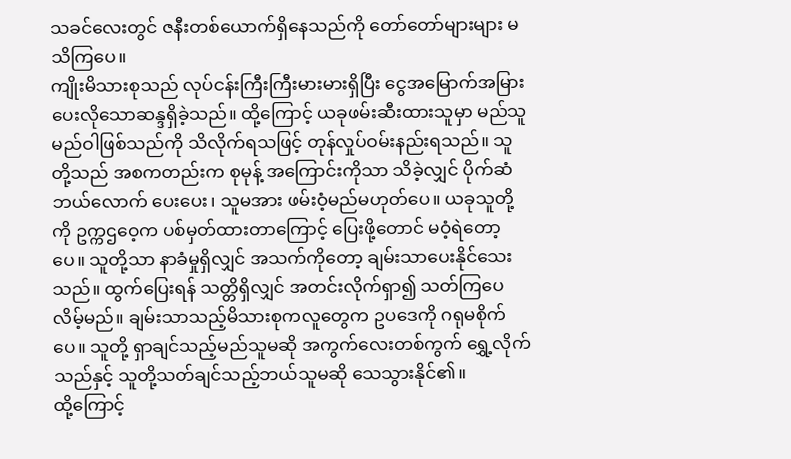သခင်လေးတွင် ဇနီးတစ်ယောက်ရှိနေသည်ကို တော်တော်များများ မသိကြပေ။
ကျိုးမိသားစုသည် လုပ်ငန်းကြီးကြီးမားမားရှိပြီး ငွေအမြောက်အမြားပေးလိုသောဆန္ဒရှိခဲ့သည်။ ထို့ကြောင့် ယခုဖမ်းဆီးထားသူမှာ မည်သူမည်ဝါဖြစ်သည်ကို သိလိုက်ရသဖြင့် တုန်လှုပ်ဝမ်းနည်းရသည်။ သူတို့သည် အစကတည်းက စုမုန့် အကြောင်းကိုသာ သိခဲ့လျှင် ပိုက်ဆံဘယ်လောက် ပေးပေး၊ သူမအား ဖမ်းဝံ့မည်မဟုတ်ပေ။ ယခုသူတို့ကို ဥက္ကဌဝေ့က ပစ်မှတ်ထားတာကြောင့် ပြေးဖို့တောင် မဝံ့ရဲတော့ပေ။ သူတို့သာ နာခံမှုရှိလျှင် အသက်ကိုတော့ ချမ်းသာပေးနိုင်သေးသည်။ ထွက်ပြေးရန် သတ္တိရှိလျှင် အတင်းလိုက်ရှာ၍ သတ်ကြပေလိမ့်မည်။ ချမ်းသာသည့်မိသားစုကလူတွေက ဥပဒေကို ဂရုမစိုက်ပေ။ သူတို့ ရှာချင်သည့်မည်သူမဆို အကွက်လေးတစ်ကွက် ရွှေ့လိုက်သည်နှင့် သူတို့သတ်ချင်သည့်ဘယ်သူမဆို သေသွားနိုင်၏။
ထို့ကြောင့်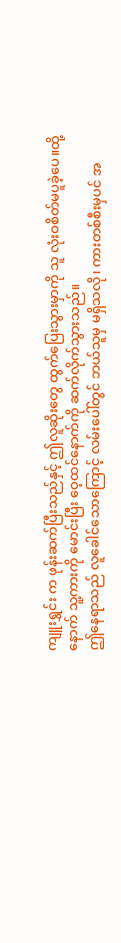ကျူးရွှင်း က ဖုန်းဆက်ပြီးသည်နှင့် ဤလူဆိုးတွေ ထွက်ပြေးသွားမှာကို သူ လုံးဝစိတ်မပူခဲ့ပေ။ထို့နောက် သူ့ကားကို မောင်းပြီး ဝေ့ထင်နောက်ကို ဆက်လိုက်သွားသည်။
ဤနေရာသည် လူခေါင်သောကြောင့် လမ်းပေါ်တွင် ဘယ်သူမှ မရှိသလို၊ ကားတစ်စီးမှပင် အ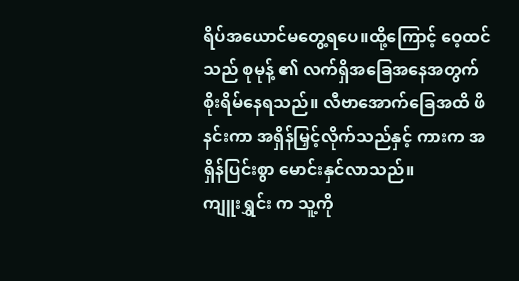ရိပ်အယောင်မတွေ့ရပေ။ထို့ကြောင့် ဝေ့ထင် သည် စုမုန့် ၏ လက်ရှိအခြေအနေအတွက် စိုးရိမ်နေရသည်။ လီဗာအောက်ခြေအထိ ဖိနင်းကာ အရှိန်မြှင့်လိုက်သည်နှင့် ကားက အရှိန်ပြင်းစွာ မောင်းနှင်လာသည်။
ကျူးရွှင်း က သူ့ကို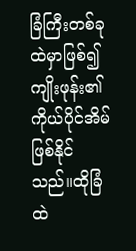ခြံကြီးတစ်ခုထဲမှာဖြစ်၍ ကျိုးဖုန်း၏ ကိုယ်ပိုင်အိမ်ဖြစ်နိုင်သည်။ထိုခြံထဲ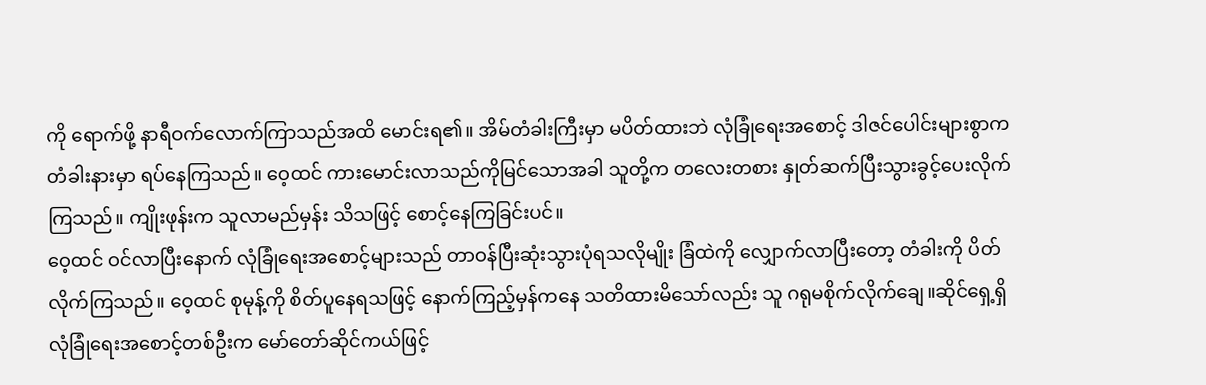ကို ရောက်ဖို့ နာရီဝက်လောက်ကြာသည်အထိ မောင်းရ၏။ အိမ်တံခါးကြီးမှာ မပိတ်ထားဘဲ လုံခြုံရေးအစောင့် ဒါဇင်ပေါင်းများစွာက တံခါးနားမှာ ရပ်နေကြသည်။ ဝေ့ထင် ကားမောင်းလာသည်ကိုမြင်သောအခါ သူတို့က တလေးတစား နှုတ်ဆက်ပြီးသွားခွင့်ပေးလိုက်ကြသည်။ ကျိုးဖုန်းက သူလာမည်မှန်း သိသဖြင့် စောင့်နေကြခြင်းပင်။
ဝေ့ထင် ဝင်လာပြီးနောက် လုံခြုံရေးအစောင့်များသည် တာဝန်ပြီးဆုံးသွားပုံရသလိုမျိုး ခြံထဲကို လျှောက်လာပြီးတော့ တံခါးကို ပိတ်လိုက်ကြသည်။ ဝေ့ထင် စုမုန့်ကို စိတ်ပူနေရသဖြင့် နောက်ကြည့်မှန်ကနေ သတိထားမိသော်လည်း သူ ဂရုမစိုက်လိုက်ချေ။ဆိုင်ရှေ့ရှိ လုံခြုံရေးအစောင့်တစ်ဦးက မော်တော်ဆိုင်ကယ်ဖြင့်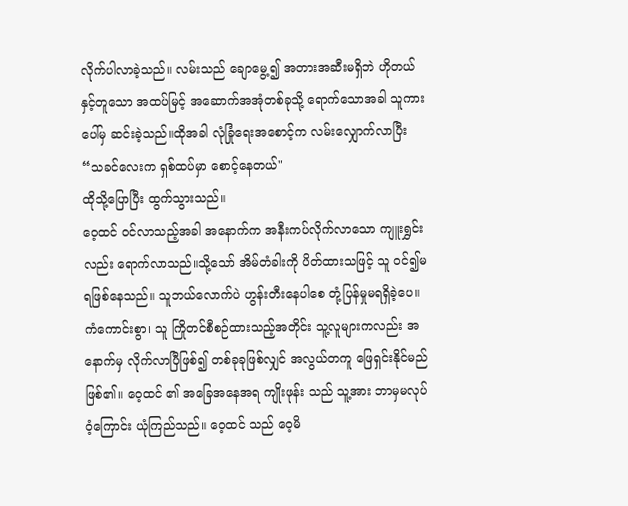လိုက်ပါလာခဲ့သည်။ လမ်းသည် ချောမွေ့၍ အတားအဆီးမရှိဘဲ ဟိုတယ်နှင့်တူသော အထပ်မြင့် အဆောက်အအုံတစ်ခုသို့ ရောက်သောအခါ သူကားပေါ်မှ ဆင်းခဲ့သည်။ထိုအခါ လုံခြုံရေးအစောင့်က လမ်းလျှောက်လာပြီး
“သခင်လေးက ရှစ်ထပ်မှာ စောင့်နေတယ်"
ထိုသို့ပြောပြီး ထွက်သွားသည်။
ဝေ့ထင် ဝင်လာသည့်အခါ အနောက်က အနီးကပ်လိုက်လာသော ကျူးရွှင်း လည်း ရောက်လာသည်။သို့သော် အိမ်တံခါးကို ပိတ်ထားသဖြင့် သူ ဝင်၍မရဖြစ်နေသည်။ သူဘယ်လောက်ပဲ ဟွန်းတီးနေပါစေ တုံ့ပြန်မှုမရရှိခဲ့ပေ။ ကံကောင်းစွာ၊ သူ ကြိုတင်စီစဉ်ထားသည့်အတိုင်း သူ့လူများကလည်း အနောက်မှ လိုက်လာပြီဖြစ်၍ တစ်ခုခုဖြစ်လျှင် အလွယ်တကူ ဖြေရှင်းနိုင်မည်ဖြစ်၏။ ဝေ့ထင် ၏ အခြေအနေအရ ကျိုးဖုန်း သည် သူ့အား ဘာမှမလုပ်ဝံ့ကြောင်း ယုံကြည်သည်။ ဝေ့ထင် သည် ဝေ့မိ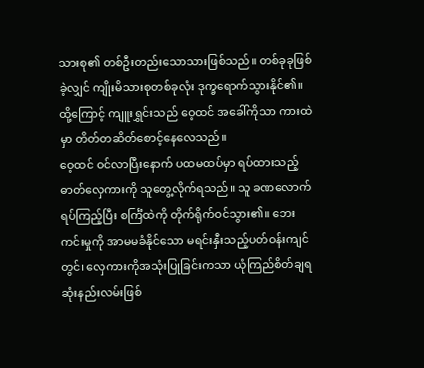သားစု၏ တစ်ဦးတည်းသောသားဖြစ်သည်။ တစ်ခုခုဖြစ်ခဲ့လျှင် ကျိုးမိသားစုတစ်ခုလုံး ဒုက္ခရောက်သွားနိုင်၏။ထို့ကြောင့် ကျူးရွှင်းသည် ဝေ့ထင် အခေါ်ကိုသာ ကားထဲမှာ တိတ်တဆိတ်စောင့်နေလေသည်။
ဝေ့ထင် ဝင်လာပြီးနောက် ပထမထပ်မှာ ရပ်ထားသည့် ဓာတ်လှေကားကို သူတွေ့လိုက်ရသည်။ သူ ခဏလောက်ရပ်ကြည့်ပြီး စင်္ကြံထဲကို တိုက်ရိုက်ဝင်သွား၏။ ဘေးကင်းမှုကို အာမမခံနိုင်သော မရင်းနှီးသည့်ပတ်ဝန်းကျင်တွင်၊ လှေကားကိုအသုံးပြုခြင်းကသာ ယုံကြည်စိတ်ချရဆုံးနည်းလမ်းဖြစ်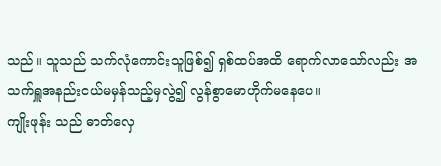သည်။ သူသည် သက်လုံကောင်းသူဖြစ်၍ ရှစ်ထပ်အထိ ရောက်လာသော်လည်း အသက်ရှူအနည်းငယ်မမှန်သည့်မှလွဲ၍ လွန်စွာမောဟိုက်မနေပေ။
ကျိုးဖုန်း သည် ဓာတ်လှေ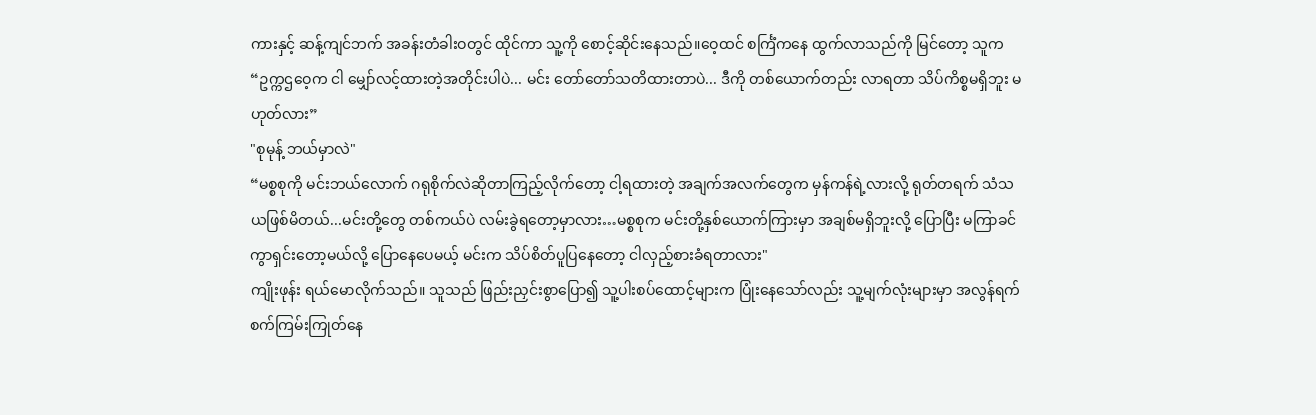ကားနှင့် ဆန့်ကျင်ဘက် အခန်းတံခါးဝတွင် ထိုင်ကာ သူ့ကို စောင့်ဆိုင်းနေသည်။ဝေ့ထင် စင်္ကြံကနေ ထွက်လာသည်ကို မြင်တော့ သူက
“ဥက္ကဌဝေ့က ငါ မျှော်လင့်ထားတဲ့အတိုင်းပါပဲ... မင်း တော်တော်သတိထားတာပဲ... ဒီကို တစ်ယောက်တည်း လာရတာ သိပ်ကိစ္စမရှိဘူး မဟုတ်လား”
"စုမုန့် ဘယ်မှာလဲ"
“မစ္စစုကို မင်းဘယ်လောက် ဂရုစိုက်လဲဆိုတာကြည့်လိုက်တော့ ငါ့ရထားတဲ့ အချက်အလက်တွေက မှန်ကန်ရဲ့လားလို့ ရုတ်တရက် သံသယဖြစ်မိတယ်...မင်းတို့တွေ တစ်ကယ်ပဲ လမ်းခွဲရတော့မှာလား…မစ္စစုက မင်းတို့နှစ်ယောက်ကြားမှာ အချစ်မရှိဘူးလို့ ပြောပြီး မကြာခင် ကွာရှင်းတော့မယ်လို့ ပြောနေပေမယ့် မင်းက သိပ်စိတ်ပူပြနေတော့ ငါလှည့်စားခံရတာလား"
ကျိုးဖုန်း ရယ်မောလိုက်သည်။ သူသည် ဖြည်းညှင်းစွာပြော၍ သူ့ပါးစပ်ထောင့်များက ပြုံးနေသော်လည်း သူ့မျက်လုံးများမှာ အလွန်ရက်စက်ကြမ်းကြုတ်နေ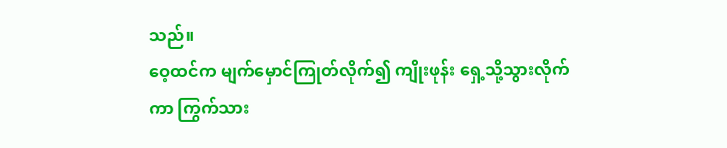သည်။
ဝေ့ထင်က မျက်မှောင်ကြုတ်လိုက်၍ ကျိုးဖုန်း ရှေ့သို့သွားလိုက်ကာ ကြွက်သား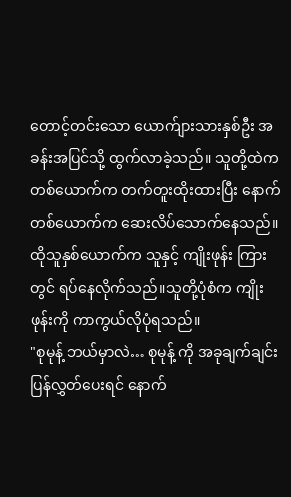တောင့်တင်းသော ယောက်ျားသားနှစ်ဦး အခန်းအပြင်သို့ ထွက်လာခဲ့သည်။ သူတို့ထဲက တစ်ယောက်က တက်တူးထိုးထားပြီး နောက်တစ်ယောက်က ဆေးလိပ်သောက်နေသည်။ထိုသူနှစ်ယောက်က သူနှင့် ကျိုးဖုန်း ကြားတွင် ရပ်နေလိုက်သည်။သူတို့ပုံစံက ကျိုးဖုန်းကို ကာကွယ်လိုပုံရသည်။
"စုမုန့် ဘယ်မှာလဲ… စုမုန့် ကို အခုချက်ချင်းပြန်လွှတ်ပေးရင် နောက်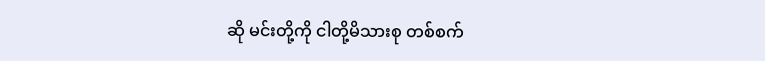ဆို မင်းတို့ကို ငါတို့မိသားစု တစ်စက်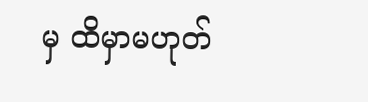မှ ထိမှာမဟုတ်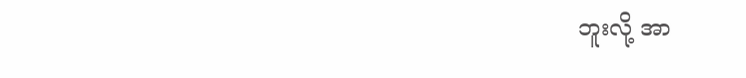ဘူးလို့ အာ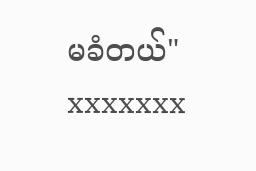မခံတယ်"
xxxxxxx